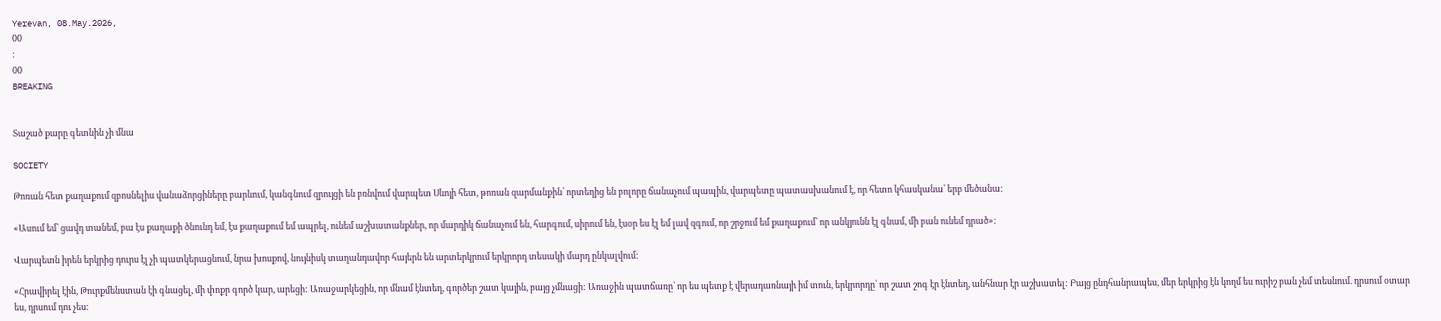Yerevan, 08.May.2026,
00
:
00
BREAKING


Տաշած քարը գետնին չի մնա

SOCIETY

Թոռան հետ քաղաքում զբոսնելիս վանաձորցիները բարևում, կանգնում զրույցի են բռնվում վարպետ Սևոյի հետ, թոռան զարմանքին՝ որտեղից են բոլորը ճանաչում պապին, վարպետը պատասխանում է, որ հետո կհասկանա՝ երբ մեծանա:

«Ասում եմ՝ ցավդ տանեմ, բա էս քաղաքի ծնունդ եմ, էս քաղաքում եմ ապրել, ունեմ աշխատանքներ, որ մարդիկ ճանաչում են, հարգում, սիրում են, էսօր ես էլ եմ լավ զգում, որ շրջում եմ քաղաքում՝ որ անկյունն էլ գնամ, մի բան ունեմ դրած»:

Վարպետն իրեն երկրից դուրս էլ չի պատկերացնում, նրա խոսքով, նույնիսկ տաղանդավոր հայերն են արտերկրում երկրորդ տեսակի մարդ ընկալվում:

«Հրավիրել էին, Թուրքմենստան էի գնացել, մի փոքր գործ կար, արեցի: Առաջարկեցին, որ մնամ էնտեղ, գործեր շատ կային, բայց չմնացի: Առաջին պատճառը՝ որ ես պետք է վերադառնայի իմ տուն, երկրորդը՝ որ շատ շոգ էր էնտեղ, անհնար էր աշխատել: Բայց ընդհանրապես, մեր երկրից էն կողմ ես ուրիշ բան չեմ տեսնում. դրսում օտար ես, դրսում դու չես: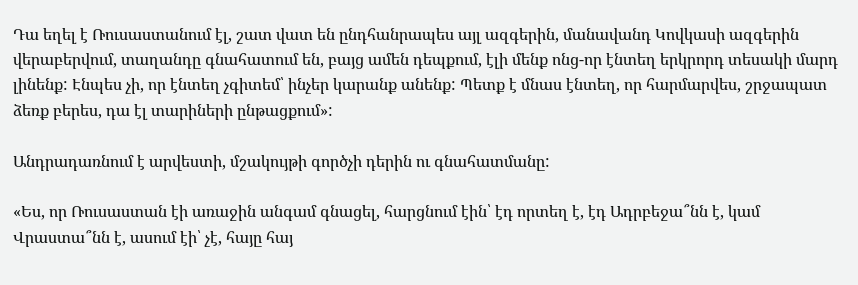Դա եղել է Ռուսաստանում էլ, շատ վատ են ընդհանրապես այլ ազգերին, մանավանդ Կովկասի ազգերին վերաբերվում, տաղանդը գնահատում են, բայց ամեն դեպքում, էլի մենք ոնց-որ էնտեղ երկրորդ տեսակի մարդ լինենք: Էնպես չի, որ էնտեղ չգիտեմ՝ ինչեր կարանք անենք: Պետք է մնաս էնտեղ, որ հարմարվես, շրջապատ ձեռք բերես, դա էլ տարիների ընթացքում»:

Անդրադառնում է արվեստի, մշակույթի գործչի դերին ու գնահատմանը:

«Ես, որ Ռուսաստան էի առաջին անգամ գնացել, հարցնում էին՝ էդ որտեղ է, էդ Ադրբեջա՞նն է, կամ Վրաստա՞նն է, ասում էի՝ չէ, հայը հայ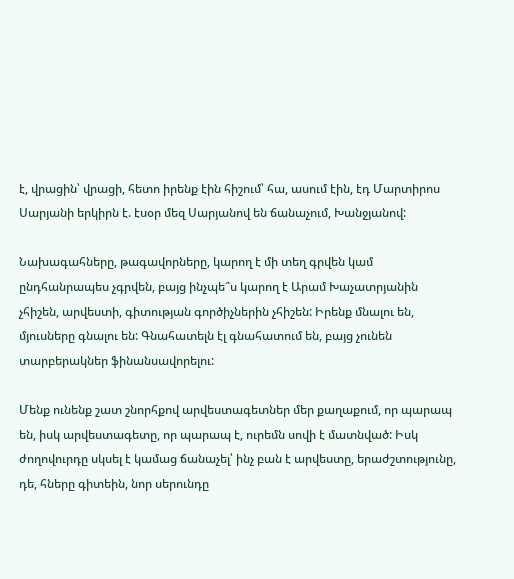է, վրացին՝ վրացի, հետո իրենք էին հիշում՝ հա, ասում էին, էդ Մարտիրոս Սարյանի երկիրն է. էսօր մեզ Սարյանով են ճանաչում, Խանջյանով:

Նախագահները, թագավորները, կարող է մի տեղ գրվեն կամ ընդհանրապես չգրվեն, բայց ինչպե՞ս կարող է Արամ Խաչատրյանին չհիշեն, արվեստի, գիտության գործիչներին չհիշեն: Իրենք մնալու են, մյուսները գնալու են: Գնահատելն էլ գնահատում են, բայց չունեն տարբերակներ ֆինանսավորելու:

Մենք ունենք շատ շնորհքով արվեստագետներ մեր քաղաքում, որ պարապ են, իսկ արվեստագետը, որ պարապ է, ուրեմն սովի է մատնված: Իսկ ժողովուրդը սկսել է կամաց ճանաչել՝ ինչ բան է արվեստը, երաժշտությունը, դե, հները գիտեին, նոր սերունդը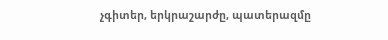չգիտեր, երկրաշարժը, պատերազմը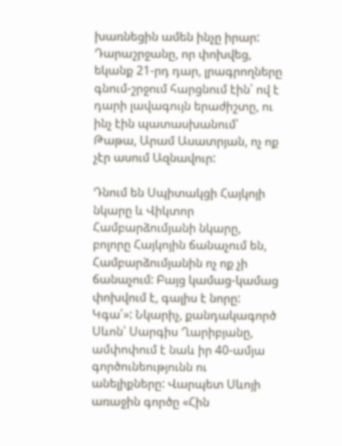խառնեցին ամեն ինչը իրար: Դարաշրջանը, որ փոխվեց, եկանք 21-րդ դար, լրագրողները գնում-շրջում հարցնում էին՝ ով է դարի լավագույն երաժիշտը, ու ինչ էին պատասխանում՝ Թաթա, Արամ Ասատրյան, ոչ ոք չէր ասում Ազնավուր:

Դնում են Սպիտակցի Հայկոյի նկարը և Վիկտոր Համբարձումյանի նկարը, բոլորը Հայկոյին ճանաչում են, Համբարձումյանին ոչ ոք չի ճանաչում: Բայց կամաց-կամաց փոխվում է, գալիս է նորը: Կգա՛»: Նկարիչ, քանդակագործ Սևոն՝ Սարգիս Ղարիբյանը, ամփոփում է նաև իր 40-ամյա գործունեությունն ու անելիքները: Վարպետ Սևոյի առաջին գործը «Հին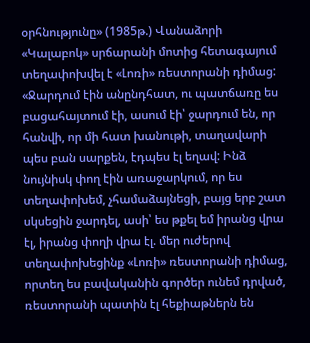օրհնությունը» (1985թ.) Վանաձորի «Կալաբոկ» սրճարանի մոտից հետագայում տեղափոխվել է «Լոռի» ռեստորանի դիմաց: «Ջարդում էին անընդհատ, ու պատճառը ես բացահայտում էի, ասում էի՝ ջարդում են, որ հանվի, որ մի հատ խանութի, տաղավարի պես բան սարքեն, էդպես էլ եղավ: Ինձ նույնիսկ փող էին առաջարկում, որ ես տեղափոխեմ, չհամաձայնեցի, բայց երբ շատ սկսեցին ջարդել, ասի՝ ես թքել եմ իրանց վրա էլ, իրանց փողի վրա էլ. մեր ուժերով տեղափոխեցինք «Լոռի» ռեստորանի դիմաց, որտեղ ես բավականին գործեր ունեմ դրված, ռեստորանի պատին էլ հեքիաթներն են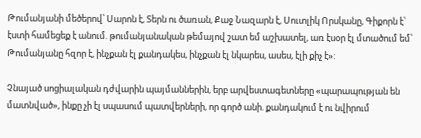Թումանյանի մեծերով՝ Սարոն է, Տերն ու ծառան, Քաջ Նազարն է, Սուտլիկ Որսկանը, Գիքորն է՝ էստի համեցեք է անում. թումանյանական թեմայով շատ եմ աշխատել, առ էսօր էլ մտածում եմ՝ Թումանյանը հզոր է, ինչքան էլ քանդակես, ինչքան էլ նկարես, ասես, էլի քիչ է»:

Չնայած սոցիալական դժվարին պայմաններին, երբ արվեստագետները «պարապության են մատնված», ինքը չի էլ սպասում պատվերների, որ գործ անի. քանդակում է ու նվիրում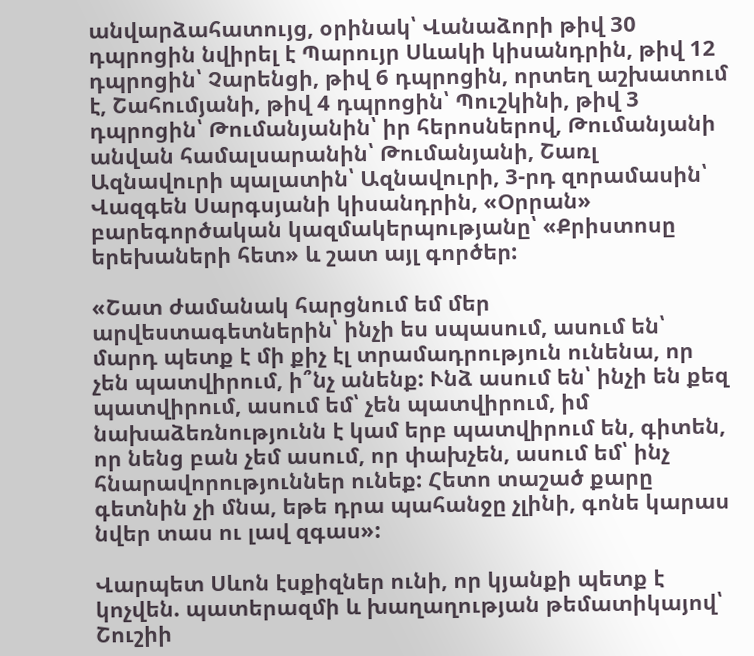անվարձահատույց, օրինակ՝ Վանաձորի թիվ 30 դպրոցին նվիրել է Պարույր Սևակի կիսանդրին, թիվ 12 դպրոցին՝ Չարենցի, թիվ 6 դպրոցին, որտեղ աշխատում է, Շահումյանի, թիվ 4 դպրոցին՝ Պուշկինի, թիվ 3 դպրոցին՝ Թումանյանին՝ իր հերոսներով, Թումանյանի անվան համալսարանին՝ Թումանյանի, Շառլ Ազնավուրի պալատին՝ Ազնավուրի, 3-րդ զորամասին՝ Վազգեն Սարգսյանի կիսանդրին, «Օրրան» բարեգործական կազմակերպությանը՝ «Քրիստոսը երեխաների հետ» և շատ այլ գործեր:

«Շատ ժամանակ հարցնում եմ մեր արվեստագետներին՝ ինչի ես սպասում, ասում են՝ մարդ պետք է մի քիչ էլ տրամադրություն ունենա, որ չեն պատվիրում, ի՞նչ անենք: Ւնձ ասում են՝ ինչի են քեզ պատվիրում, ասում եմ՝ չեն պատվիրում, իմ նախաձեռնությունն է կամ երբ պատվիրում են, գիտեն, որ նենց բան չեմ ասում, որ փախչեն, ասում եմ՝ ինչ հնարավորություններ ունեք: Հետո տաշած քարը գետնին չի մնա, եթե դրա պահանջը չլինի, գոնե կարաս նվեր տաս ու լավ զգաս»:

Վարպետ Սևոն էսքիզներ ունի, որ կյանքի պետք է կոչվեն. պատերազմի և խաղաղության թեմատիկայով՝ Շուշիի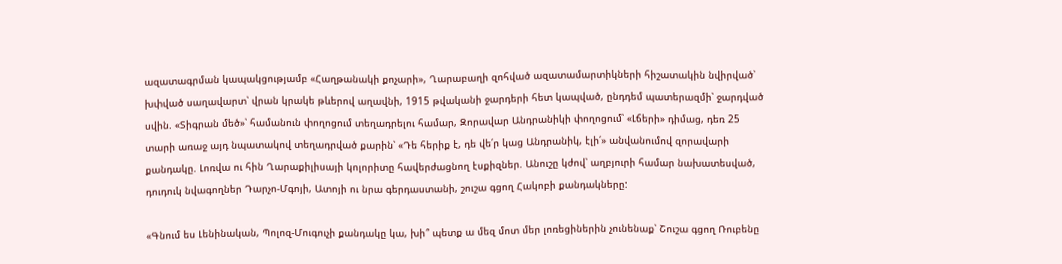ազատագրման կապակցությամբ «Հաղթանակի քոչարի», Ղարաբաղի զոհված ազատամարտիկների հիշատակին նվիրված՝ խփված սաղավարտ՝ վրան կրակե թևերով աղավնի, 1915 թվականի ջարդերի հետ կապված, ընդդեմ պատերազմի՝ ջարդված սվին. «Տիգրան մեծ»՝ համանուն փողոցում տեղադրելու համար, Զորավար Անդրանիկի փողոցում՝ «Լճերի» դիմաց, դեռ 25 տարի առաջ այդ նպատակով տեղադրված քարին՝ «Դե հերիք է, դե վե՛ր կաց Անդրանիկ, էլի՛» անվանումով զորավարի քանդակը. Լոռվա ու հին Ղարաքիլիսայի կոլորիտը հավերժացնող էսքիզներ. Անուշը կժով՝ աղբյուրի համար նախատեսված, դուդուկ նվագողներ Դարչո-Մգոյի, Ատոյի ու նրա գերդաստանի, շուշա գցող Հակոբի քանդակները:

«Գնում ես Լենինական, Պոլոզ-Մուգուչի քանդակը կա, խի՞ պետք ա մեզ մոտ մեր լոռեցիներին չունենաք՝ Շուշա գցող Ռուբենը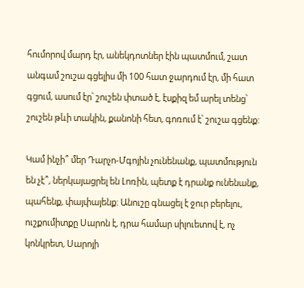հումորով մարդ էր, անեկդոտներ էին պատմում, շատ անգամ շուշա գցելիս մի 100 հատ ջարդում էր, մի հատ գցում, ասում էր՝ շուշեն փտած է, էսքիզ եմ արել տենց՝ շուշեն թևի տակին, քանոնի հետ, գոռում է՝ շուշա գցենք:

Կամ ինչի՞ մեր Դարչո-Մգոյին չունենանք, պատմություն են չէ՞, ներկայացրել են Լոռին, պետք է դրանք ունենանք, պահենք, փայփայենք: Անուշը գնացել է ջուր բերելու, ուշքումիտքը Սարոն է, դրա համար սիլուետով է, ոչ կոնկրետ, Սարոյի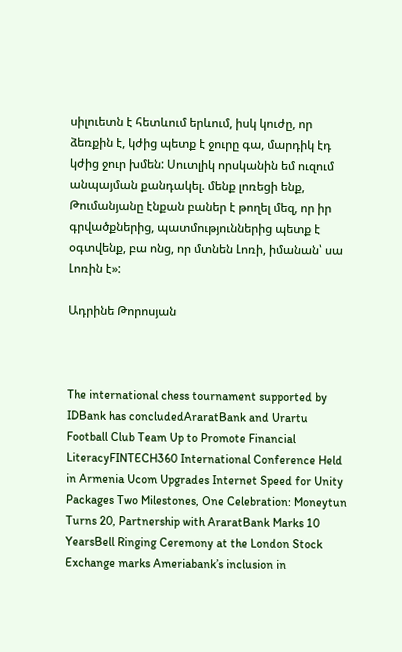սիլուետն է հետևում երևում, իսկ կուժը, որ ձեռքին է, կժից պետք է ջուրը գա, մարդիկ էդ կժից ջուր խմեն: Սուտլիկ որսկանին եմ ուզում անպայման քանդակել. մենք լոռեցի ենք, Թումանյանը էնքան բաներ է թողել մեզ, որ իր գրվածքներից, պատմություններից պետք է օգտվենք, բա ոնց, որ մտնեն Լոռի, իմանան՝ սա Լոռին է»:

Ադրինե Թորոսյան



The international chess tournament supported by IDBank has concludedAraratBank and Urartu Football Club Team Up to Promote Financial LiteracyFINTECH360 International Conference Held in Armenia Ucom Upgrades Internet Speed for Unity Packages Two Milestones, One Celebration: Moneytun Turns 20, Partnership with AraratBank Marks 10 YearsBell Ringing Ceremony at the London Stock Exchange marks Ameriabank’s inclusion in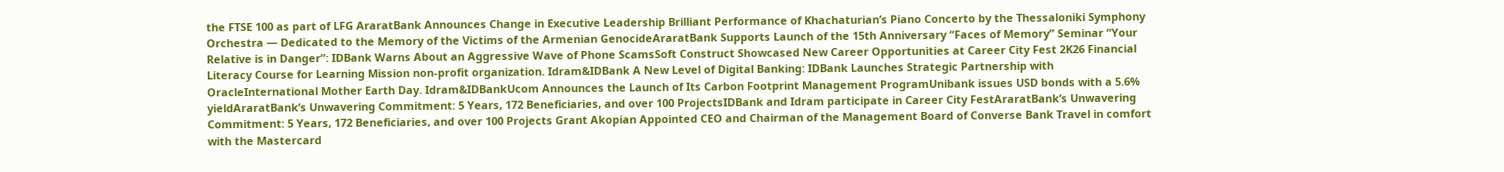the FTSE 100 as part of LFG AraratBank Announces Change in Executive Leadership Brilliant Performance of Khachaturian’s Piano Concerto by the Thessaloniki Symphony Orchestra — Dedicated to the Memory of the Victims of the Armenian GenocideAraratBank Supports Launch of the 15th Anniversary “Faces of Memory” Seminar “Your Relative is in Danger”: IDBank Warns About an Aggressive Wave of Phone ScamsSoft Construct Showcased New Career Opportunities at Career City Fest 2K26 Financial Literacy Course for Learning Mission non-profit organization. Idram&IDBank A New Level of Digital Banking: IDBank Launches Strategic Partnership with OracleInternational Mother Earth Day. Idram&IDBankUcom Announces the Launch of Its Carbon Footprint Management ProgramUnibank issues USD bonds with a 5.6% yieldAraratBank’s Unwavering Commitment: 5 Years, 172 Beneficiaries, and over 100 ProjectsIDBank and Idram participate in Career City FestAraratBank’s Unwavering Commitment: 5 Years, 172 Beneficiaries, and over 100 Projects Grant Akopian Appointed CEO and Chairman of the Management Board of Converse Bank Travel in comfort with the Mastercard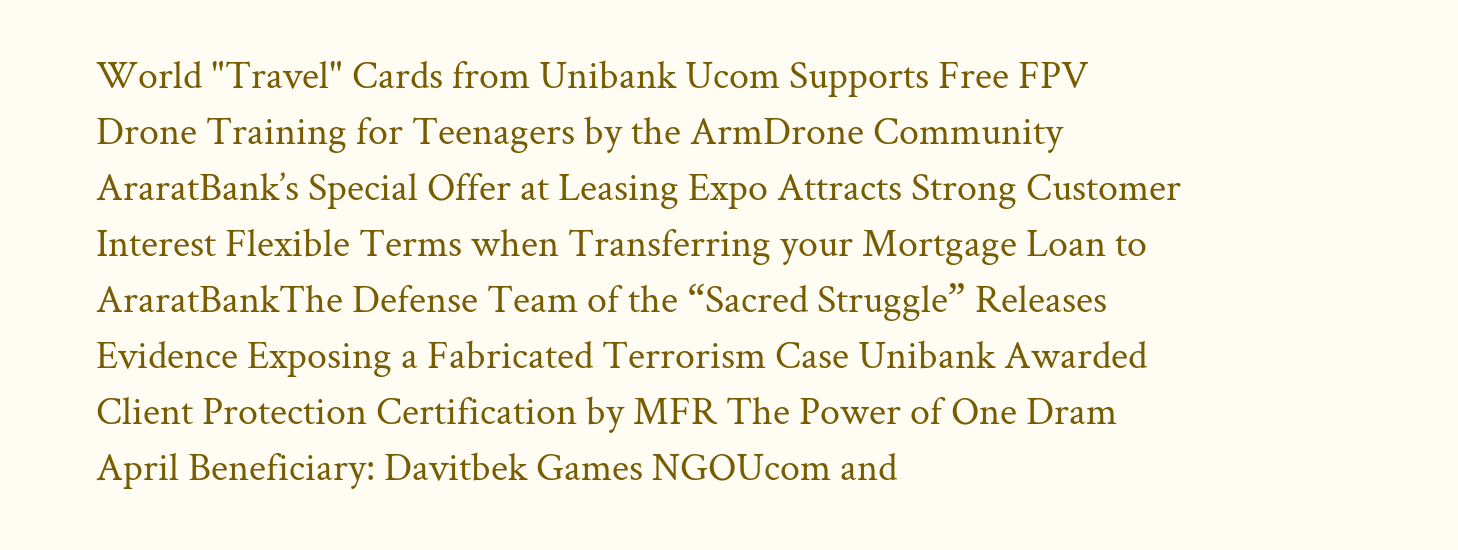World "Travel" Cards from Unibank Ucom Supports Free FPV Drone Training for Teenagers by the ArmDrone Community AraratBank’s Special Offer at Leasing Expo Attracts Strong Customer Interest Flexible Terms when Transferring your Mortgage Loan to AraratBankThe Defense Team of the “Sacred Struggle” Releases Evidence Exposing a Fabricated Terrorism Case Unibank Awarded Client Protection Certification by MFR The Power of One Dram April Beneficiary: Davitbek Games NGOUcom and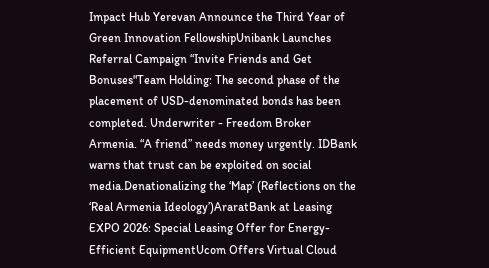Impact Hub Yerevan Announce the Third Year of Green Innovation FellowshipUnibank Launches Referral Campaign “Invite Friends and Get Bonuses"Team Holding: The second phase of the placement of USD-denominated bonds has been completed. Underwriter - Freedom Broker Armenia. “A friend” needs money urgently. IDBank warns that trust can be exploited on social media.Denationalizing the ‘Map’ (Reflections on the ‘Real Armenia Ideology’)AraratBank at Leasing EXPO 2026: Special Leasing Offer for Energy-Efficient EquipmentUcom Offers Virtual Cloud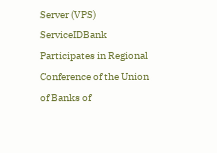Server (VPS) ServiceIDBank Participates in Regional Conference of the Union of Banks of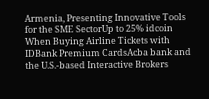Armenia, Presenting Innovative Tools for the SME SectorUp to 25% idcoin When Buying Airline Tickets with IDBank Premium CardsAcba bank and the U.S.-based Interactive Brokers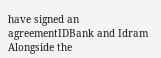have signed an agreementIDBank and Idram Alongside the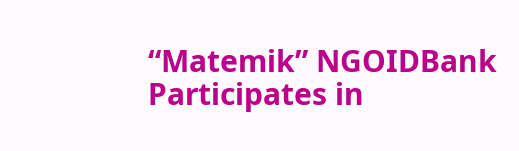“Matemik” NGOIDBank Participates in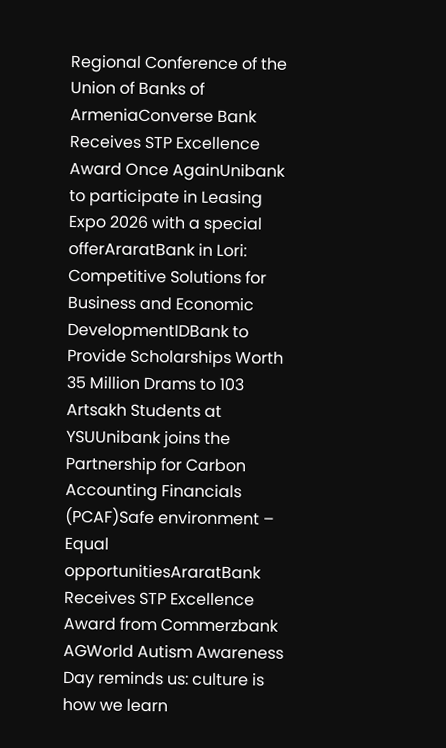Regional Conference of the Union of Banks of ArmeniaConverse Bank Receives STP Excellence Award Once AgainUnibank to participate in Leasing Expo 2026 with a special offerAraratBank in Lori: Competitive Solutions for Business and Economic DevelopmentIDBank to Provide Scholarships Worth 35 Million Drams to 103 Artsakh Students at YSUUnibank joins the Partnership for Carbon Accounting Financials (PCAF)Safe environment – Equal opportunitiesAraratBank Receives STP Excellence Award from Commerzbank AGWorld Autism Awareness Day reminds us: culture is how we learn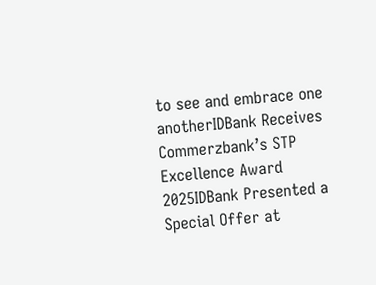to see and embrace one anotherIDBank Receives Commerzbank’s STP Excellence Award 2025IDBank Presented a Special Offer at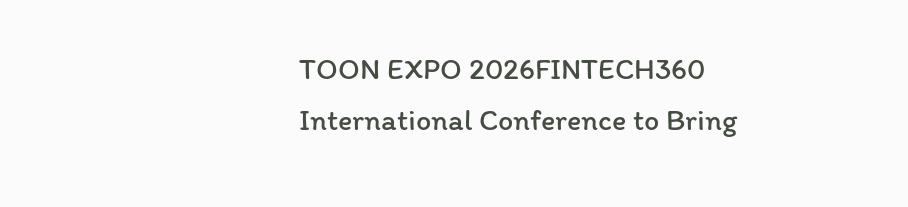TOON EXPO 2026FINTECH360 International Conference to Bring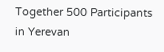Together 500 Participants in Yerevan